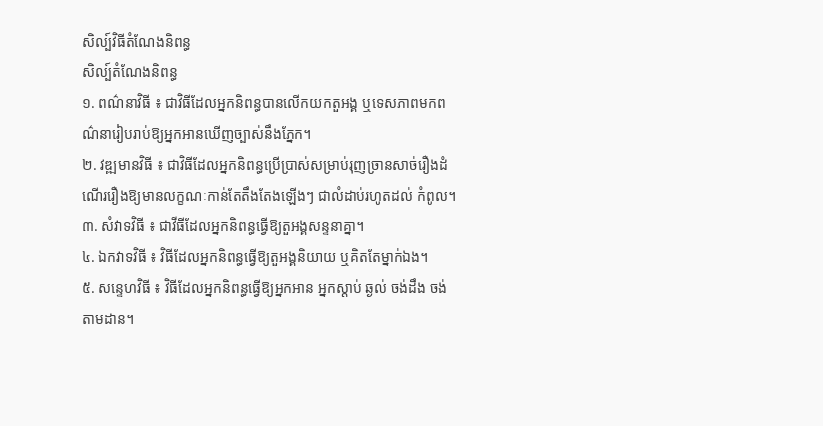សិល្ប៍វិធីតំណែងនិពន្ធ
សិល្ប៍តំណែងនិពន្ធ
១. ពណ៌នាវិធី ៖ ជាវិធីដែលអ្នកនិពន្ធបានលើកយកតួអង្គ ឬទេសភាពមកពណ៌នារៀបរាប់ឱ្យអ្នកអានឃើញច្បាស់នឹងភ្នែក។
២. វឌ្ឍមានវិធី ៖ ជាវិធីដែលអ្នកនិពន្ធប្រើប្រាស់សម្រាប់រុញច្រានសាច់រឿងដំណើររឿងឱ្យមានលក្ខណៈកាន់តែតឹងតែងឡើងៗ ជាលំដាប់រហូតដល់ កំពូល។
៣. សំវាទវិធី ៖ ជាវីធីដែលអ្នកនិពន្ធធ្វើឱ្យតួអង្គសន្ទនាគ្នា។
៤. ឯកវាទវិធី ៖ វិធីដែលអ្នកនិពន្ធធ្វើឱ្យតួអង្គនិយាយ ឬគិតតែម្នាក់ឯង។
៥. សន្ទេហវិធី ៖ វិធីដែលអ្នកនិពន្ធធ្វើឱ្យអ្នកអាន អ្នកស្ដាប់ ឆ្ងល់ ចង់ដឹង ចង់តាមដាន។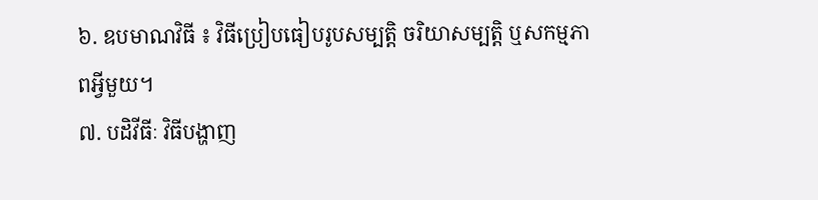៦. ឧបមាណវិធី ៖ វិធីប្រៀបធៀបរូបសម្បត្តិ ចរិយាសម្បតិ្ត ឬសកម្មភាពអ្វីមួយ។
៧. បដិវីធីៈ វិធីបង្ហាញ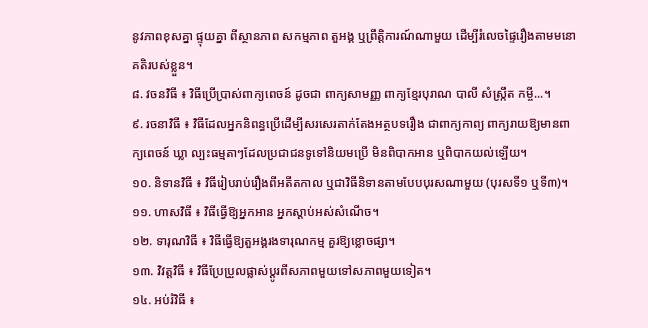នូវភាពខុសគ្នា ផ្ទុយគ្នា ពីស្ថានភាព សកម្មភាព តួអង្គ ឬព្រឹត្តិការណ៍ណាមួយ ដើម្បីរំលេចផ្ទៃរឿងតាមមនោគតិរបស់ខ្លួន។
៨. វចនវិធី ៖ វិធីប្រើប្រាស់ពាក្យពេចន៍ ដូចជា ពាក្យសាមញ្ញ ពាក្យខ្មែរបុរាណ បាលី សំស្រ្កឹត កម្ចី...។
៩. រចនាវិធី ៖ វិធីដែលអ្នកនិពន្ធប្រើដើម្បីសរសេរតាក់តែងអត្ថបទរឿង ជាពាក្យកាព្យ ពាក្យរាយឱ្យមានពាក្យពេចន៍ ឃ្លា ល្បះធម្មតាៗដែលប្រជាជនទូទៅនិយមប្រើ មិនពិបាកអាន ឬពិបាកយល់ឡើយ។
១០. និទានវិធី ៖ វិធីរៀបរាប់រឿងពីអតីតកាល ឬជាវិធីនិទានតាមបែបបុរសណាមួយ (បុរសទី១ ឬទី៣)។
១១. ហាសវិធី ៖ វិធីធ្វើឱ្យអ្នកអាន អ្នកស្ដាប់អស់សំណើច។
១២. ទារុណវិធី ៖ វិធីធ្វើឱ្យតួអង្គរងទារុណកម្ម គួរឱ្យខ្លោចផ្សា។
១៣. វិវត្តវិធី ៖ វិធីប្រែប្រួលផ្លាស់ប្ដូរពីសភាពមួយទៅសភាពមួយទៀត។
១៤. អប់រំវិធី ៖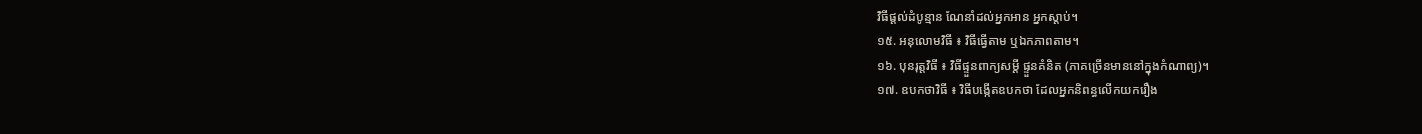វិធីផ្ដល់ដំបូន្មាន ណែនាំដល់អ្នកអាន អ្នកស្ដាប់។
១៥. អនុលោមវិធី ៖ វិធីធ្វើតាម ឬឯកភាពតាម។
១៦. បុនរុត្តវិធី ៖ វិធីផ្ទួនពាក្យសម្ដី ផ្ទួនគំនិត (ភាគច្រើនមាននៅក្នុងកំណាព្យ)។
១៧. ឧបកថាវិធី ៖ វិធីបង្កើតឧបកថា ដែលអ្នកនិពន្ធលើកយករឿង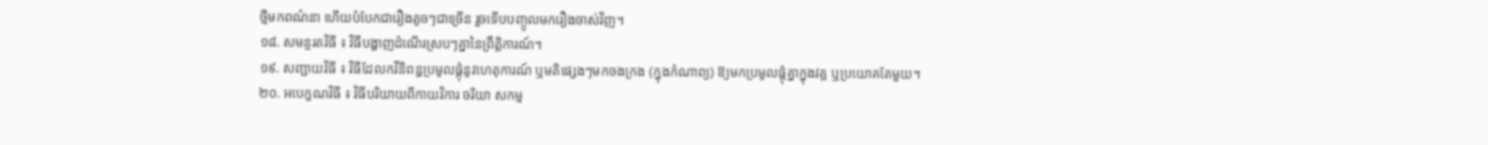ថ្មីមកពណ៌នា ហើយបំបែកជារឿងតូចៗជាច្រើន រួចទើបបញ្ចូលមករឿងចាស់វិញ។
១៨. សមន្ថរតវិធី ៖ វិធីបង្ហាញដំណើរស្របៗគ្នានៃព្រឹតិ្តការណ៍។
១៩. សញ្ជាយវិធី ៖ វិធីដែលកវីនិពន្ធប្រមូលផ្ដុំនូវហេតុការណ៍ ឬមតិផ្សេងៗមកចងក្រង (ក្នុងកំណាព្យ) ឱ្យមកប្រមូលផ្ដុំគ្នាក្នុងវគ្គ ឬប្រយោគតែមួយ។
២០. អបេក្ខណវិធី ៖ វិធីបរិយាយពីកាយវិការ ចរិយា សកម្ម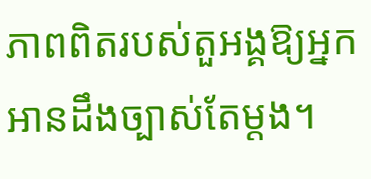ភាពពិតរបស់តួអង្គឱ្យអ្នកអានដឹងច្បាស់តែម្ដង។